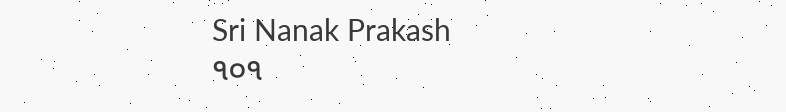Sri Nanak Prakash
੧੦੧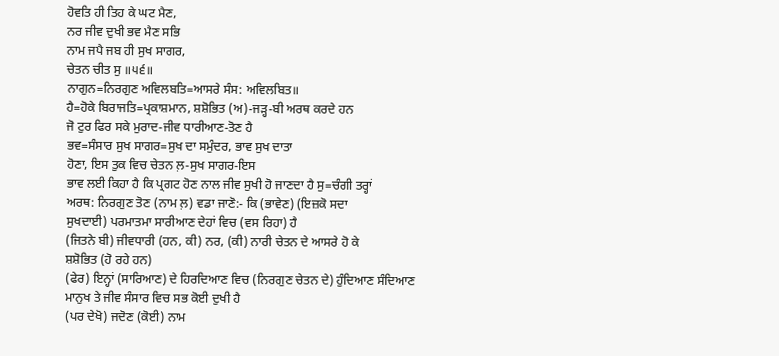ਹੋਵਤਿ ਹੀ ਤਿਹ ਕੇ ਘਟ ਮੈਣ,
ਨਰ ਜੀਵ ਦੁਖੀ ਭਵ ਮੈਣ ਸਭਿ
ਨਾਮ ਜਪੈ ਜਬ ਹੀ ਸੁਖ ਸਾਗਰ,
ਚੇਤਨ ਚੀਤ ਸੁ ॥੫੬॥
ਨਾਗੁਨ=ਨਿਰਗੁਣ ਅਵਿਲਬਤਿ=ਆਸਰੇ ਸੰਸ: ਅਵਿਲਬਿਤ॥
ਹੈ=ਹੋਕੇ ਬਿਰਾਜਤਿ=ਪ੍ਰਕਾਸ਼ਮਾਨ, ਸ਼ਸ਼ੋਭਿਤ (ਅ)-ਜੜ੍ਹ-ਬੀ ਅਰਥ ਕਰਦੇ ਹਨ
ਜੋ ਟੁਰ ਫਿਰ ਸਕੇ ਮੁਰਾਦ-ਜੀਵ ਧਾਰੀਆਣ-ਤੋਣ ਹੈ
ਭਵ=ਸੰਸਾਰ ਸੁਖ ਸਾਗਰ=ਸੁਖ ਦਾ ਸਮੁੰਦਰ, ਭਾਵ ਸੁਖ ਦਾਤਾ
ਹੋਣਾ, ਇਸ ਤੁਕ ਵਿਚ ਚੇਤਨ ਲ਼-ਸੁਖ ਸਾਗਰ-ਇਸ
ਭਾਵ ਲਈ ਕਿਹਾ ਹੈ ਕਿ ਪ੍ਰਗਟ ਹੋਣ ਨਾਲ ਜੀਵ ਸੁਖੀ ਹੋ ਜਾਣਦਾ ਹੈ ਸੁ=ਚੰਗੀ ਤਰ੍ਹਾਂ
ਅਰਥ: ਨਿਰਗੁਣ ਤੋਣ (ਨਾਮ ਲ਼) ਵਡਾ ਜਾਣੋ:- ਕਿ (ਭਾਵੇਣ) (ਇਜ਼ਕੋ ਸਦਾ
ਸੁਖਦਾਈ) ਪਰਮਾਤਮਾ ਸਾਰੀਆਣ ਦੇਹਾਂ ਵਿਚ (ਵਸ ਰਿਹਾ) ਹੈ
(ਜਿਤਨੇ ਬੀ) ਜੀਵਧਾਰੀ (ਹਨ, ਕੀ) ਨਰ, (ਕੀ) ਨਾਰੀ ਚੇਤਨ ਦੇ ਆਸਰੇ ਹੋ ਕੇ
ਸ਼ਸ਼ੋਭਿਤ (ਹੋ ਰਹੇ ਹਨ)
(ਫੇਰ) ਇਨ੍ਹਾਂ (ਸਾਰਿਆਣ) ਦੇ ਹਿਰਦਿਆਣ ਵਿਚ (ਨਿਰਗੁਣ ਚੇਤਨ ਦੇ) ਹੁੰਦਿਆਣ ਸੰਦਿਆਣ
ਮਾਨੁਖ ਤੇ ਜੀਵ ਸੰਸਾਰ ਵਿਚ ਸਭ ਕੋਈ ਦੁਖੀ ਹੈ
(ਪਰ ਦੇਖੋ) ਜਦੋਣ (ਕੋਈ) ਨਾਮ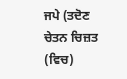ਜਪੇ (ਤਦੋਣ ਚੇਤਨ ਚਿਜ਼ਤ (ਵਿਚ)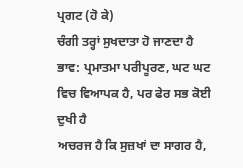ਪ੍ਰਗਟ (ਹੋ ਕੇ)
ਚੰਗੀ ਤਰ੍ਹਾਂ ਸੁਖਦਾਤਾ ਹੋ ਜਾਣਦਾ ਹੈ
ਭਾਵ: ਪ੍ਰਮਾਤਮਾ ਪਰੀਪੂਰਣ, ਘਟ ਘਟ ਵਿਚ ਵਿਆਪਕ ਹੈ, ਪਰ ਫੇਰ ਸਭ ਕੋਈ ਦੁਖੀ ਹੈ
ਅਚਰਜ ਹੈ ਕਿ ਸੁਜ਼ਖਾਂ ਦਾ ਸਾਗਰ ਹੈ,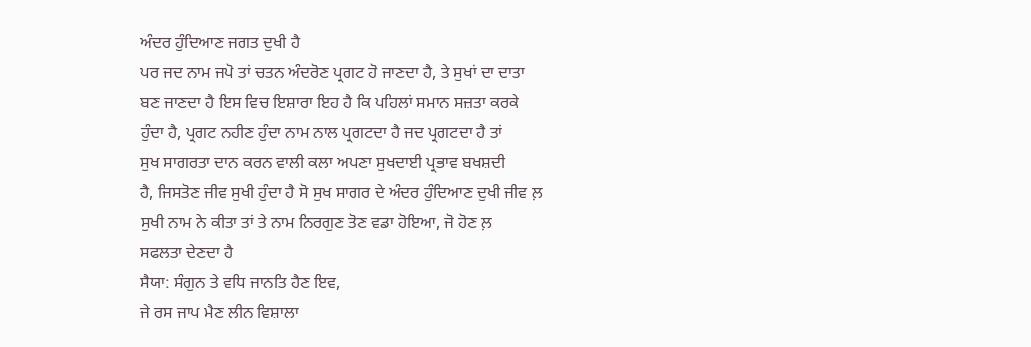ਅੰਦਰ ਹੁੰਦਿਆਣ ਜਗਤ ਦੁਖੀ ਹੈ
ਪਰ ਜਦ ਨਾਮ ਜਪੋ ਤਾਂ ਚਤਨ ਅੰਦਰੋਣ ਪ੍ਰਗਟ ਹੋ ਜਾਣਦਾ ਹੈ, ਤੇ ਸੁਖਾਂ ਦਾ ਦਾਤਾ
ਬਣ ਜਾਣਦਾ ਹੈ ਇਸ ਵਿਚ ਇਸ਼ਾਰਾ ਇਹ ਹੈ ਕਿ ਪਹਿਲਾਂ ਸਮਾਨ ਸਜ਼ਤਾ ਕਰਕੇ
ਹੁੰਦਾ ਹੈ, ਪ੍ਰਗਟ ਨਹੀਣ ਹੁੰਦਾ ਨਾਮ ਨਾਲ ਪ੍ਰਗਟਦਾ ਹੈ ਜਦ ਪ੍ਰਗਟਦਾ ਹੈ ਤਾਂ
ਸੁਖ ਸਾਗਰਤਾ ਦਾਨ ਕਰਨ ਵਾਲੀ ਕਲਾ ਅਪਣਾ ਸੁਖਦਾਈ ਪ੍ਰਭਾਵ ਬਖਸ਼ਦੀ
ਹੈ, ਜਿਸਤੋਣ ਜੀਵ ਸੁਖੀ ਹੁੰਦਾ ਹੈ ਸੋ ਸੁਖ ਸਾਗਰ ਦੇ ਅੰਦਰ ਹੁੰਦਿਆਣ ਦੁਖੀ ਜੀਵ ਲ਼
ਸੁਖੀ ਨਾਮ ਨੇ ਕੀਤਾ ਤਾਂ ਤੇ ਨਾਮ ਨਿਰਗੁਣ ਤੋਣ ਵਡਾ ਹੋਇਆ, ਜੋ ਹੋਣ ਲ਼
ਸਫਲਤਾ ਦੇਣਦਾ ਹੈ
ਸੈਯਾ: ਸੰਗੁਨ ਤੇ ਵਧਿ ਜਾਨਤਿ ਹੈਣ ਇਵ,
ਜੇ ਰਸ ਜਾਪ ਮੈਣ ਲੀਨ ਵਿਸ਼ਾਲਾ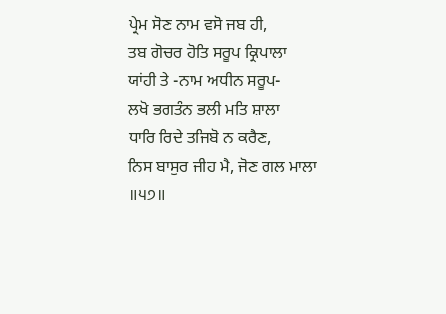ਪ੍ਰੇਮ ਸੋਣ ਨਾਮ ਵਸੋ ਜਬ ਹੀ,
ਤਬ ਗੋਚਰ ਹੋਤਿ ਸਰੂਪ ਕ੍ਰਿਪਾਲਾ
ਯਾਂਹੀ ਤੇ -ਨਾਮ ਅਧੀਨ ਸਰੂਪ-
ਲਖੋ ਭਗਤੰਨ ਭਲੀ ਮਤਿ ਸ਼ਾਲਾ
ਧਾਰਿ ਰਿਦੇ ਤਜਿਬੋ ਨ ਕਰੈਣ,
ਨਿਸ ਬਾਸੁਰ ਜੀਹ ਮੈ, ਜੋਣ ਗਲ ਮਾਲਾ ॥੫੭॥